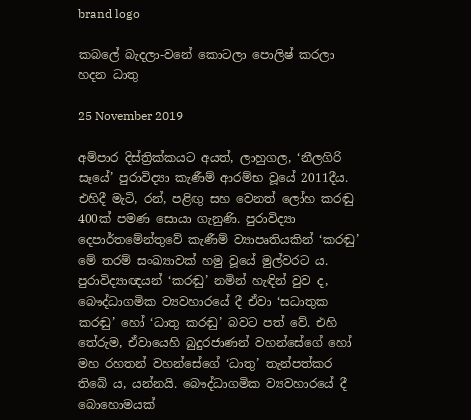brand logo

කබලේ බැදලා-වනේ කොටලා පොලිෂ් කරලා හදන ධාතු

25 November 2019

අම්පාර දිස්ත්‍රික්කයට අයත්, ලාහුගල, ‘නීලගිරි සෑයේ’ පුරාවිද්‍යා කැණීම් ආරම්භ වූයේ 2011දීය. එහිදී මැටි, රන්, පළිඟු සහ වෙනත් ලෝහ කරඬු 400ක් පමණ සොයා ගැනුණි. පුරාවිද්‍යා දෙපාර්තමේන්තුවේ කැණීම් ව්‍යාපෘතියකින් ‘කරඬු’ මේ තරම් සංඛ්‍යාවක් හමු වූයේ මුල්වරට ය. පුරාවිද්‍යාඥයන් ‘කරඬු’ නමින් හැඳින් වුව ද, බෞද්ධාගමික ව්‍යවහාරයේ දී ඒවා ‘සධාතුක කරඬු’ හෝ ‘ධාතු කරඬු’ බවට පත් වේ. එහි තේරුම, ඒවායෙහි බුදුරජාණන් වහන්සේගේ හෝ මහ රහතන් වහන්සේගේ ‘ධාතු’ තැන්පත්කර තිබේ ය, යන්නයි. බෞද්ධාගමික ව්‍යවහාරයේ දී බොහොමයක්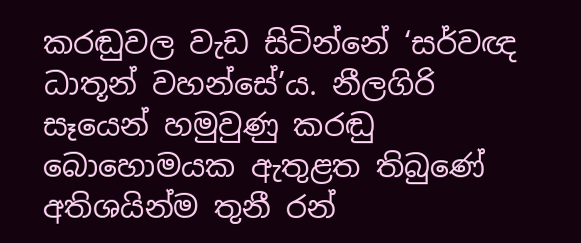කරඬුවල වැඩ සිටින්නේ ‘සර්වඥ ධාතූන් වහන්සේ’ය. නීලගිරි සෑයෙන් හමුවුණු කරඬු බොහොමයක ඇතුළත තිබුණේ අතිශයින්ම තුනී රන්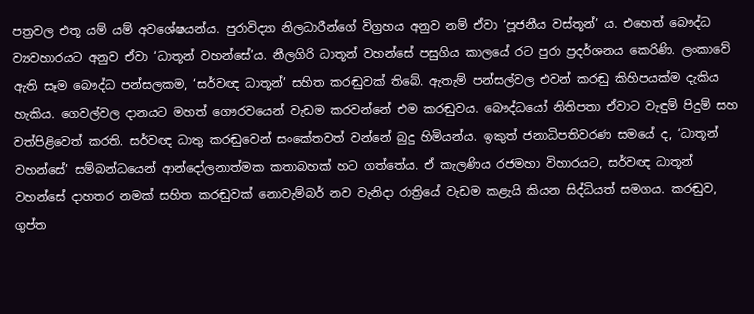පත්‍රවල එතූ යම් යම් අවශේෂයන්ය. පුරාවිද්‍යා නිලධාරීන්ගේ විග්‍රහය අනුව නම් ඒවා ‘පූජනීය වස්තූන්’ ය. එහෙත් බෞද්ධ ව්‍යවහාරයට අනුව ඒවා ‘ධාතූන් වහන්සේ’ය. නීලගිරි ධාතූන් වහන්සේ පසුගිය කාලයේ රට පුරා ප්‍රදර්ශනය කෙරිණි. ලංකාවේ ඇති සෑම බෞද්ධ පන්සලකම, ‘සර්වඥ ධාතූන්’ සහිත කරඬුවක් තිබේ. ඇතැම් පන්සල්වල එවන් කරඬු කිහිපයක්ම දැකිය හැකිය. ගෙවල්වල දානයට මහත් ගෞරවයෙන් වැඩම කරවන්නේ එම කරඬුවය. බෞද්ධයෝ නිතිපතා ඒවාට වැඳුම් පිදුම් සහ වත්පිළිවෙත් කරති. සර්වඥ ධාතු කරඬුවෙන් සංකේතවත් වන්නේ බුදු හිමියන්ය. ඉකුත් ජනාධිපතිවරණ සමයේ ද, ‘ධාතූන් වහන්සේ’ සම්බන්ධයෙන් ආන්දෝලනාත්මක කතාබහක් හට ගත්තේය. ඒ කැලණිය රජමහා විහාරයට, සර්වඥ ධාතූන් වහන්සේ දාහතර නමක් සහිත කරඬුවක් නොවැම්බර් නව වැනිදා රාත්‍රියේ වැඩම කළැයි කියන සිද්ධියත් සමගය. කරඬුව, ගුප්ත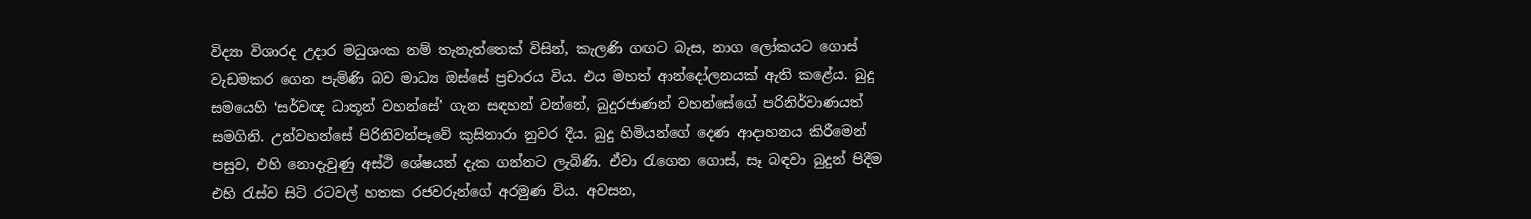විද්‍යා විශාරද උදාර මධුශංක නම් තැනැත්තෙක් විසින්, කැලණි ගඟට බැස, නාග ලෝකයට ගොස් වැඩමකර ගෙන පැමිණි බව මාධ්‍ය ඔස්සේ ප්‍රචාරය විය. එය මහත් ආන්දෝලනයක් ඇති කළේය. බුදු සමයෙහි ‘සර්වඥ ධාතූන් වහන්සේ’ ගැන සඳහන් වන්නේ, බුදුරජාණන් වහන්සේගේ පරිනිර්වාණයත් සමගිනි. උන්වහන්සේ පිරිනිවන්පෑවේ කුසිනාරා නුවර දීය. බුදු හිමියන්ගේ දෙණ ආදාහනය කිරීමෙන් පසුව, එහි නොදැවුණු අස්ථි ශේෂයන් දැක ගන්නට ලැබිණි. ඒවා රැගෙන ගොස්, සෑ බඳවා බුදුන් පිදීම එහි රැස්ව සිටි රටවල් හතක රජවරුන්ගේ අරමුණ විය. අවසන,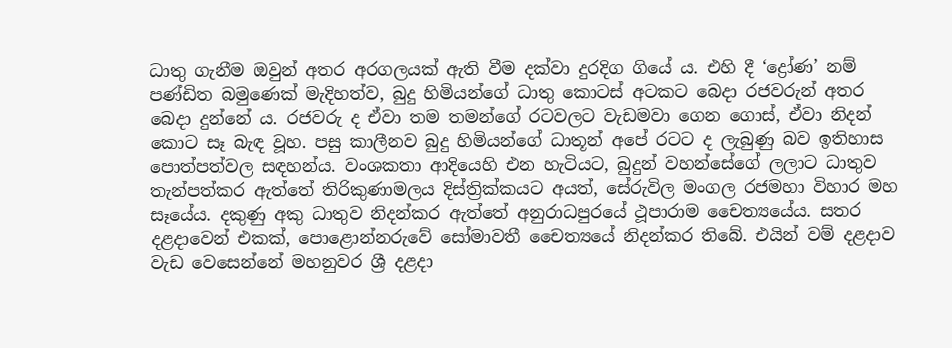ධාතු ගැනීම ඔවුන් අතර අරගලයක් ඇති වීම දක්වා දුරදිග ගියේ ය. එහි දී ‘ද්‍රෝණ’ නම් පණ්ඩිත බමුණෙක් මැදිහත්ව, බුදු හිමියන්ගේ ධාතු කොටස් අටකට බෙදා රජවරුන් අතර බෙදා දුන්නේ ය. රජවරු ද ඒවා තම තමන්ගේ රටවලට වැඩමවා ගෙන ගොස්, ඒවා නිදන් කොට සෑ බැඳ වූහ. පසු කාලීනව බුදු හිමියන්ගේ ධාතූන් අපේ රටට ද ලැබුණු බව ඉතිහාස පොත්පත්වල සඳහන්ය. වංශකතා ආදියෙහි එන හැටියට, බුදුන් වහන්සේගේ ලලාට ධාතුව තැන්පත්කර ඇත්තේ තිරිකුණාමලය දිස්ත්‍රික්කයට අයත්, සේරුවිල මංගල රජමහා විහාර මහ සෑයේය. දකුණු අකු ධාතුව නිදන්කර ඇත්තේ අනුරාධපුරයේ ථූපාරාම චෛත්‍යයේය. සතර දළදාවෙන් එකක්, පොළොන්නරුවේ සෝමාවතී චෛත්‍යයේ නිදන්කර තිබේ. එයින් වම් දළදාව වැඩ වෙසෙන්නේ මහනුවර ශ්‍රී දළදා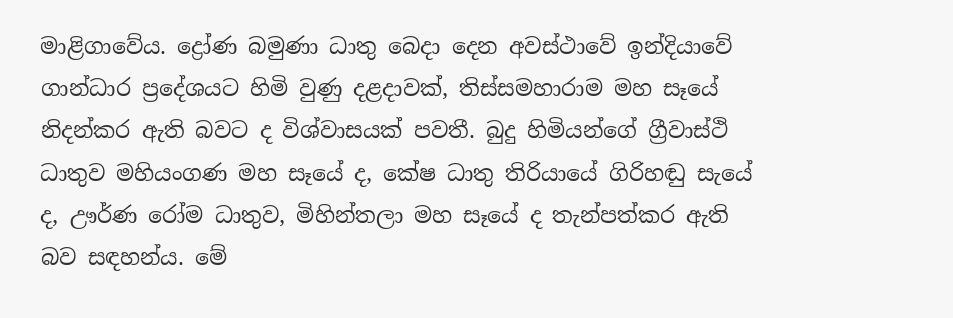මාළිගාවේය. ද්‍රෝණ බමුණා ධාතු බෙදා දෙන අවස්ථාවේ ඉන්දියාවේ ගාන්ධාර ප්‍රදේශයට හිමි වුණු දළදාවක්, තිස්සමහාරාම මහ සෑයේ නිදන්කර ඇති බවට ද විශ්වාසයක් පවතී. බුදු හිමියන්ගේ ග්‍රීවාස්ථි ධාතුව මහියංගණ මහ සෑයේ ද, කේෂ ධාතු තිරියායේ ගිරිහඬු සැයේ ද, ඌර්ණ රෝම ධාතුව, මිහින්තලා මහ සෑයේ ද තැන්පත්කර ඇති බව සඳහන්ය. මේ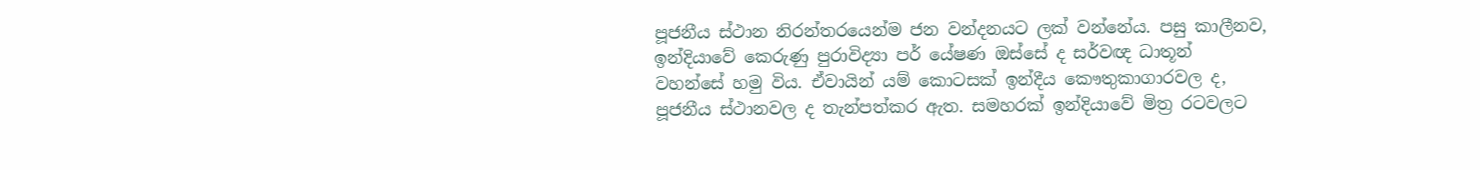පූජනීය ස්ථාන නිරන්තරයෙන්ම ජන වන්දනයට ලක් වන්නේය. පසු කාලීනව, ඉන්දියාවේ කෙරුණු පුරාවිද්‍යා පර් යේෂණ ඔස්සේ ද සර්වඥ ධාතූන් වහන්සේ හමු විය. ඒවායින් යම් කොටසක් ඉන්දීය කෞතුකාගාරවල ද, පූජනීය ස්ථානවල ද තැන්පත්කර ඇත. සමහරක් ඉන්දියාවේ මිත්‍ර රටවලට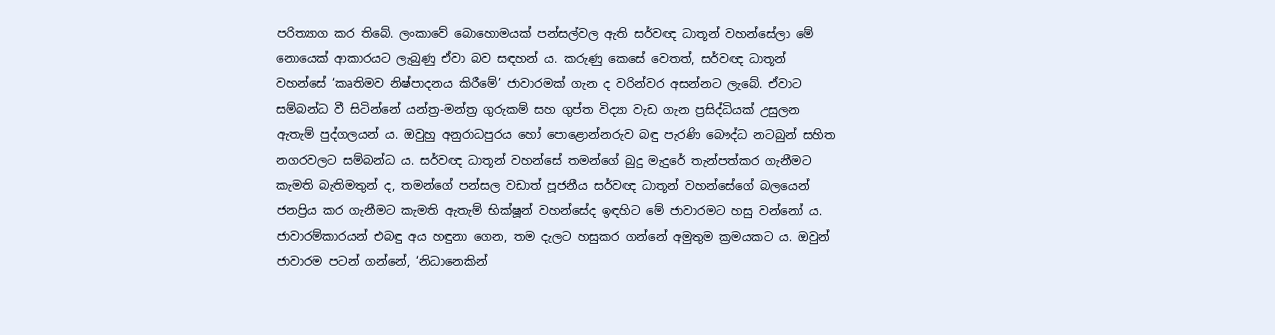පරිත්‍යාග කර තිබේ. ලංකාවේ බොහොමයක් පන්සල්වල ඇති සර්වඥ ධාතූන් වහන්සේලා මේ නොයෙක් ආකාරයට ලැබුණු ඒවා බව සඳහන් ය. කරුණු කෙසේ වෙතත්, සර්වඥ ධාතූන් වහන්සේ ‘කෘතිමව නිෂ්පාදනය කිරීමේ’ ජාවාරමක් ගැන ද වරින්වර අසන්නට ලැබේ. ඒවාට සම්බන්ධ වී සිටින්නේ යන්ත්‍ර-මන්ත්‍ර ගුරුකම් සහ ගුප්ත විද්‍යා වැඩ ගැන ප්‍රසිද්ධියක් උසුලන ඇතැම් පුද්ගලයන් ය. ඔවුහු අනුරාධපුරය හෝ පොළොන්නරුව බඳු පැරණි බෞද්ධ නටබුන් සහිත නගරවලට සම්බන්ධ ය. සර්වඥ ධාතූන් වහන්සේ තමන්ගේ බුදු මැදුරේ තැන්පත්කර ගැනීමට කැමති බැතිමතුන් ද, තමන්ගේ පන්සල වඩාත් පූජනීය සර්වඥ ධාතූන් වහන්සේගේ බලයෙන් ජනප්‍රිය කර ගැනීමට කැමති ඇතැම් භික්ෂූන් වහන්සේද ඉඳහිට මේ ජාවාරමට හසු වන්නෝ ය. ජාවාරම්කාරයන් එබඳු අය හඳුනා ගෙන, තම දැලට හසුකර ගන්නේ අමුතුම ක්‍රමයකට ය. ඔවුන් ජාවාරම පටන් ගන්නේ, ‘නිධානෙකින්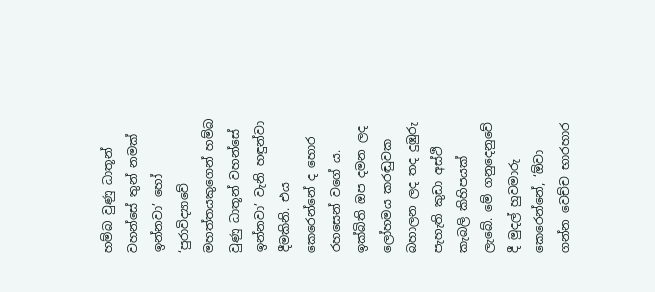හම්බ වුණු ධාතූන් වහන්සේ තුන් නමක් ඉන්නවා’ හෝ ‘පුරාවිද්‍යාවේ මහත්තයකුගෙන් හම්බ වුණු ධාතූන් වහන්සේ ඉන්නවා’ වැනි හඳුන්වා දීමකිනි. එය කෙරෙන්නේ ද හොර රහසෙන් වගේ ය. ඉක්බිති ඔප දමන ලද ලෝහමය කරඬුවක බහාලන ලද තද දුඹුරු පැහැති කුඩා අස්ථි කැබලි කිහිපයක් ලැබේ. මේ ගනුදෙනුවේ දී මුදල් හුවමාරු කෙරෙන්නේ, ‘ඕවා ගන්න වෙච්ච භාරහාර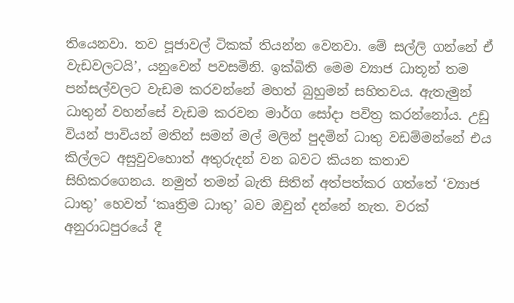තියෙනවා. තව පූජාවල් ටිකක් තියන්න වෙනවා. මේ සල්ලි ගන්නේ ඒ වැඩවලටයි’, යනුවෙන් පවසමිනි. ඉක්බිති මෙම ව්‍යාජ ධාතූන් තම පන්සල්වලට වැඩම කරවන්නේ මහත් බුහුමන් සහිතවය. ඇතැමුන් ධාතුන් වහන්සේ වැඩම කරවන මාර්ග සෝදා පවිත්‍ර කරන්නෝය. උඩු වියන් පාවියන් මතින් සමන් මල් මලින් පුදමින් ධාතු වඩම්මන්නේ එය කිල්ලට අසුවුවහොත් අතුරුදන් වන බවට කියන කතාව සිහිකරගෙනය. නමුත් තමන් බැති සිතින් අත්පත්කර ගත්තේ ‘ව්‍යාජ ධාතු’ හෙවත් ‘කෘත්‍රිම ධාතු’ බව ඔවුන් දන්නේ නැත. වරක් අනුරාධපුරයේ දී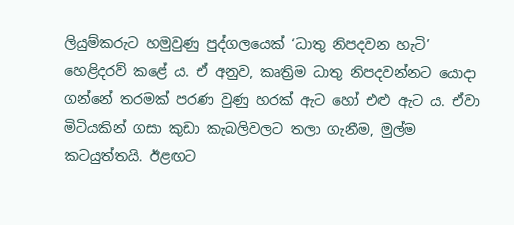ලියුම්කරුට හමුවුණු පුද්ගලයෙක් ‘ධාතු නිපදවන හැටි’ හෙළිදරව් කළේ ය. ඒ අනුව, කෘත්‍රිම ධාතු නිපදවන්නට යොදා ගන්නේ තරමක් පරණ වුණු හරක් ඇට හෝ එළු ඇට ය. ඒවා මිටියකින් ගසා කුඩා කැබලිවලට තලා ගැනීම, මුල්ම කටයුත්තයි. ඊළඟට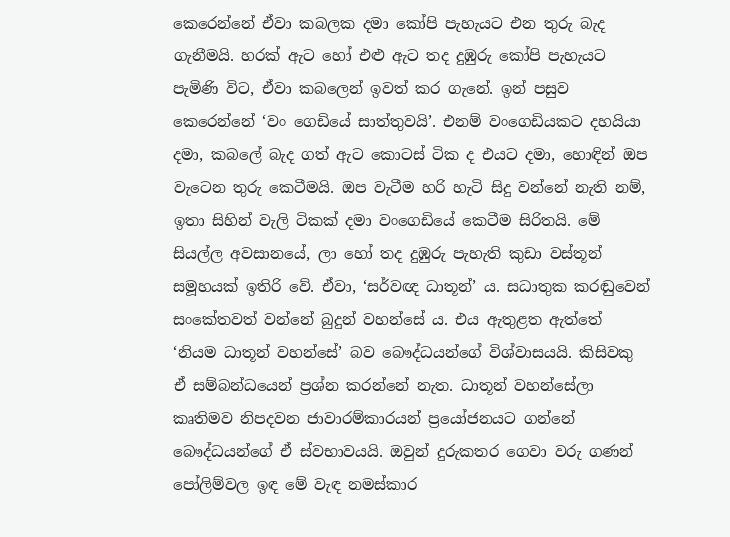කෙරෙන්නේ ඒවා කබලක දමා කෝපි පැහැයට එන තුරු බැද ගැනීමයි. හරක් ඇට හෝ එළු ඇට තද දුඹුරු කෝපි පැහැයට පැමිණි විට, ඒවා කබලෙන් ඉවත් කර ගැනේ. ඉන් පසුව කෙරෙන්නේ ‘වං ගෙඩියේ සාත්තුවයි’. එනම් වංගෙඩියකට දහයියා දමා, කබලේ බැද ගත් ඇට කොටස් ටික ද එයට දමා, හොඳින් ඔප වැටෙන තුරු කෙටීමයි. ඔප වැටීම හරි හැටි සිදු වන්නේ නැති නම්, ඉතා සිහින් වැලි ටිකක් දමා වංගෙඩියේ කෙටීම සිරිතයි. මේ සියල්ල අවසානයේ, ලා හෝ තද දුඹුරු පැහැති කුඩා වස්තූන් සමූහයක් ඉතිරි වේ. ඒවා, ‘සර්වඥ ධාතූන්’ ය. සධාතුක කරඬුවෙන් සංකේතවත් වන්නේ බුදුන් වහන්සේ ය. එය ඇතුළත ඇත්තේ ‘නියම ධාතූන් වහන්සේ’ බව බෞද්ධයන්ගේ විශ්වාසයයි. කිසිවකු ඒ සම්බන්ධයෙන් ප්‍රශ්න කරන්නේ නැත. ධාතූන් වහන්සේලා කෘතිමව නිපදවන ජාවාරම්කාරයන් ප්‍රයෝජනයට ගන්නේ බෞද්ධයන්ගේ ඒ ස්වභාවයයි. ඔවුන් දුරුකතර ගෙවා වරු ගණන් පෝලිම්වල ඉඳ මේ වැඳ නමස්කාර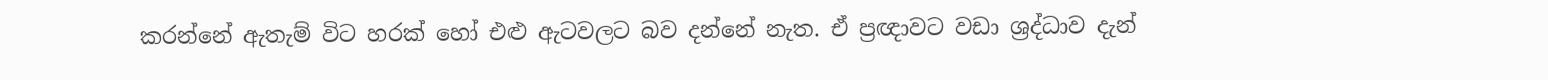කරන්නේ ඇතැම් විට හරක් හෝ එළු ඇටවලට බව දන්නේ නැත. ඒ ප්‍රඥාවට වඩා ශ්‍රද්ධාව දැන්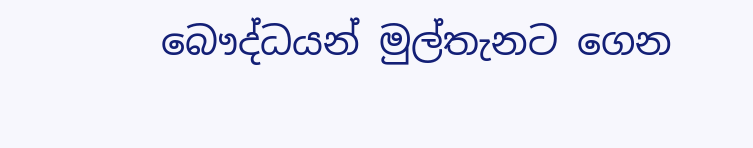බෞද්ධයන් මුල්තැනට ගෙන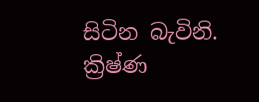සිටින බැවිනි. ක්‍රිෂ්ණ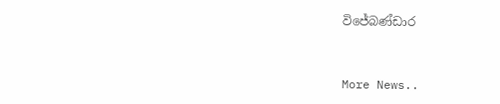විජේබණ්ඩාර


More News..